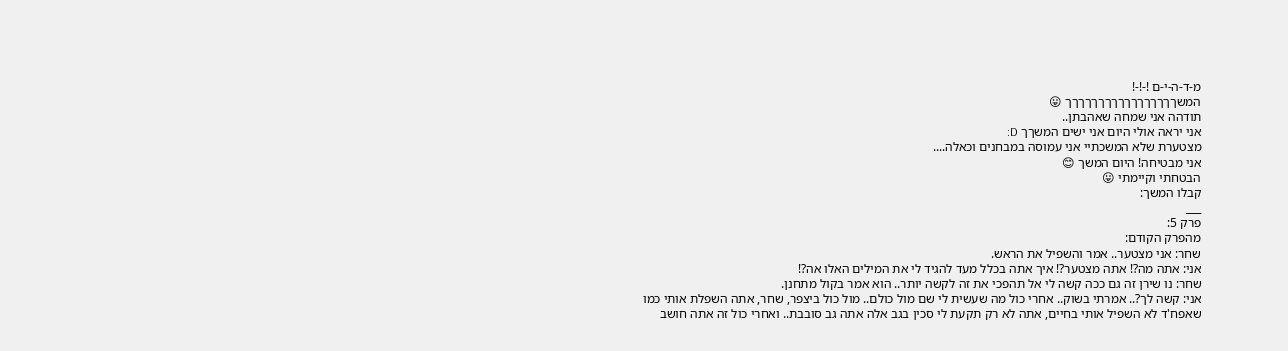מ-ד-ה-י-ם !-!-!
המשךךךךךךךךךךךךךךךךך 😛
תודהה אני שמחה שאהבתן..
אני יראה אולי היום אני ישים המשךך D:
מצטערת שלא המשכתיי אני עמוסה במבחנים וכאלה....
אני מבטיחה! היום המשך 😊
הבטחתי וקיימתי 😛
קבלו המשך:
___
פרק 5:
מהפרק הקודם:
שחר: אני מצטער.. אמר והשפיל את הראש.
אני: אתה מה?! אתה מצטער?! איך אתה בכלל מעד להגיד לי את המילים האלו אה?!
שחר: נו שירן זה גם ככה קשה לי אל תהפכי את זה לקשה יותר.. הוא אמר בקול מתחנן.
אני: קשה לך?.. אמרתי בשוק.. אחרי כול מה שעשית לי שם מול כולם.. מול כול ביצפר, שחר, אתה השפלת אותי כמו שאפח'ד לא השפיל אותי בחיים, אתה לא רק תקעת לי סכין בגב אלה אתה גב סובבת.. ואחרי כול זה אתה חושב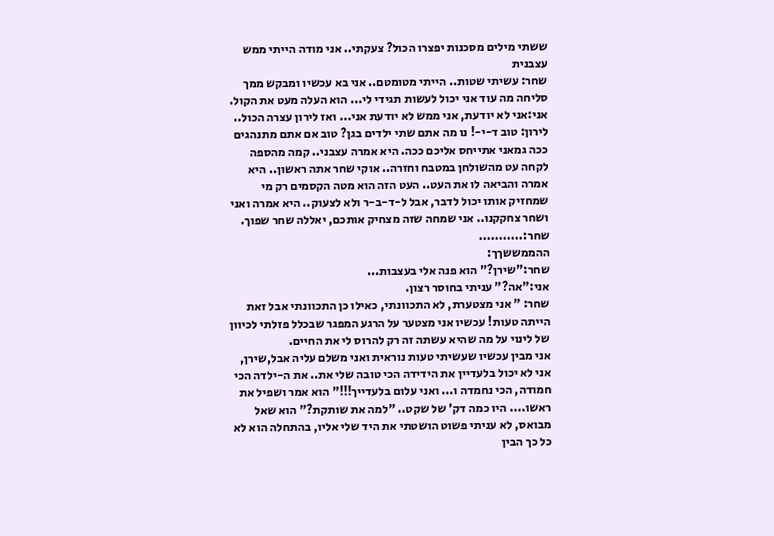ששתי מילים מסכנות יפצרו הכול? צעקתי.. אני מודה הייתי ממש עצבנית
שחר: עשיתי שטות.. הייתי מטומטם.. אני בא עכשיו ומבקש ממך סליחה מה עוד אני יכול לעשות תגידי לי... הוא העלה מעט את הקול.
אני:אני לא יודעת, אני ממש לא יודעת אני... ואז לירון עצרה הכול..
לירון: טוב ד-י-! נו מה אתם שתי ילדים בגן? טוב אם אתם מתנהגים ככה גמאני אתייחס אליכם ככה. היא אמרה עצבני.. קמה מהספה לקחה עט מהשולחן במטבח וחזרה.. אוקי שחר אתה ראשון.. היא אמרה והביאה לו את העט.. העט הזה הוא מטה הקסמים רק מי שמחזיק אותו יכול לדבר, אבל ל-ד-ב-ר ולא לצעוק.. היא אמרה ואני ושחר צחקקנו.. אני שמחה שזה מצחיק אותכם, יאללה שחר שפוך.
שחר:...........
ההממששךך:
שחר:"שירן?" הוא פנה אלי בעצבות...
אני:"אה?" עניתי בחוסר רצון.
שחר: " אני מצטערת, לא התכוונתי, כאילו כן התכוונתי אבל זאת הייתה טעות! עכשיו אני מצטער על הרגע המפגר שבכלל פזלתי לכיוון של לינוי על מה שהיא עשתה זה רק להרוס לי את החיים.
אני מבין עכשיו שעשיתי טעות נוראית ואני משלם עליה אבל,שירן, אני לא יכול בלעדיין את הידידה הכי טובה שלי את.. את ה-ילדה הכי חמודה, הכי נחמדה ו... ואני עלום בלעדייך!!!" הוא אמר ושפיל את ראשו.... היו כמה דק' של שקט.. "למה את שותקת?" הוא שאל מבואס, לא עניתי פשוט הושטתי את היד שלי אליו, בהתחלה הוא לא כל כך הבין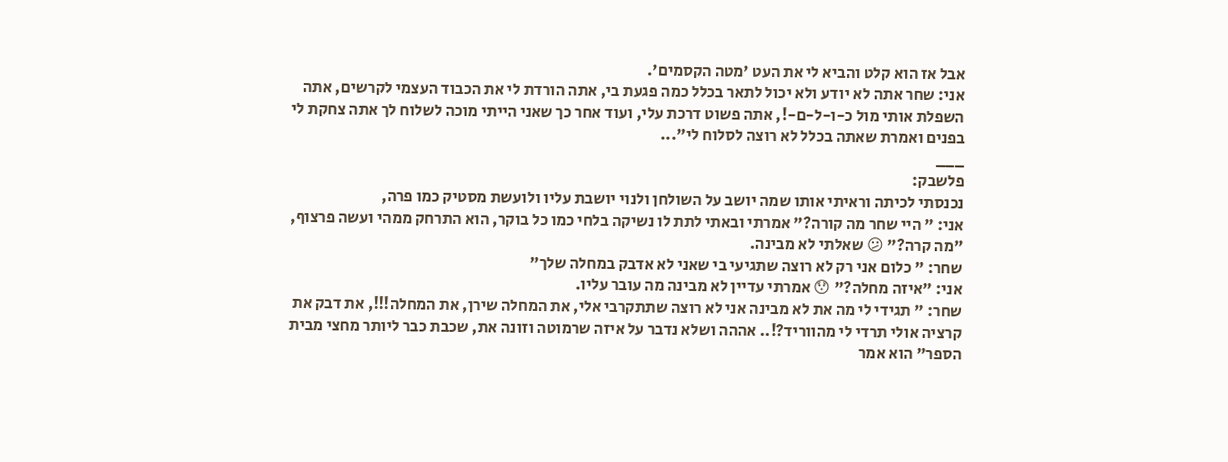אבל אז הוא קלט והביא לי את העט 'מטה הקסמים'.
אני: שחר אתה לא יודע ולא יכול לתאר בכלל כמה פגעת בי, אתה הורדת לי את הכבוד העצמי לקרשים, אתה השפלת אותי מול כ-ו-ל-ם-!, אתה פשוט דרכת עלי, ועוד אחר כך שאני הייתי מוכה לשלוח לך אתה צחקת לי בפנים ואמרת שאתה בכלל לא רוצה לסלוח לי"...
___
פלשבק:
נכנסתי לכיתה וראיתי אותו שמה יושב על השולחן ולנוי יושבת עליו ולועשת מסטיק כמו פרה,
אני: " היי שחר מה קורה?" אמרתי ובאתי לתת לו נשיקה בלחי כמו כל בוקר, הוא התרחק ממהי ועשה פרצוף, "מה קרה?" 😕 שאלתי לא מבינה.
שחר: " כלום אני רק לא רוצה שתגיעי בי שאני לא אדבק במחלה שלך"
אני: "איזה מחלה?" 😯 אמרתי עדיין לא מבינה מה עובר עליו.
שחר: " תגידי לי מה את לא מבינה אני לא רוצה שתתקרבי אלי, את המחלה שירן, את המחלה!!!, את דבק את קרציה אולי תרדי לי מהווריד?!.. אההה ושלא נדבר על איזה שרמוטה וזונה את, שכבת כבר ליותר מחצי מבית הספר" הוא אמר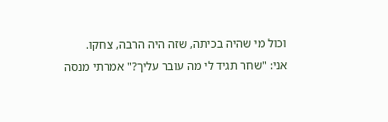וכול מי שהיה בכיתה, שזה היה הרבה, צחקו.
אני: "שחר תגיד לי מה עובר עליך?" אמרתי מנסה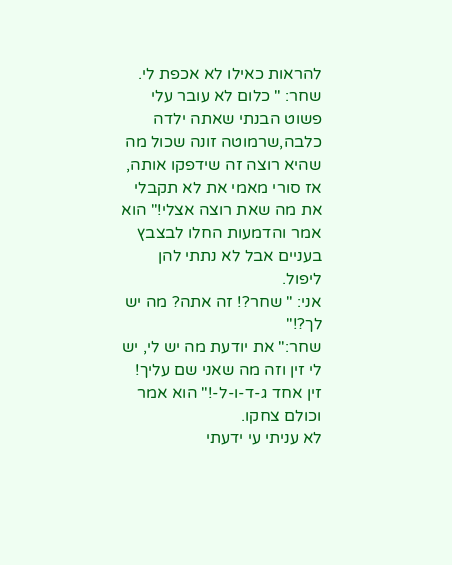להראות כאילו לא אכפת לי.
שחר: " כלום לא עובר עלי פשוט הבנתי שאתה ילדה כלבה,שרמוטה זונה שכול מה שהיא רוצה זה שידפקו אותה, אז סורי מאמי את לא תקבלי את מה שאת רוצה אצלי!" הוא אמר והדמעות החלו לבצבץ בעניים אבל לא נתתי להן ליפול.
אני: " שחר?! זה אתה? מה יש לך?!"
שחר:" את יודעת מה יש לי, יש לי זין וזה מה שאני שם עליך! זין אחד ג-ד-ו-ל-!" הוא אמר וכולם צחקו.
לא עניתי עי ידעתי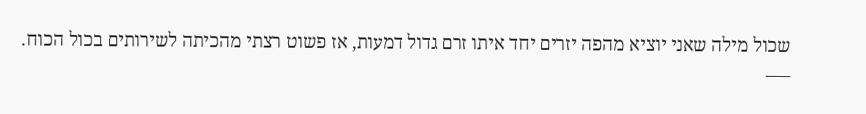שכול מילה שאני יוציא מהפה יזרים יחד איתו זרם גדול דמעות, אז פשוט רצתי מהכיתה לשירותים בכול הכוח.
___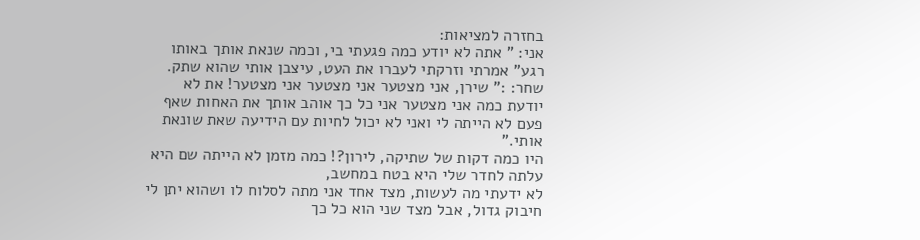בחזרה למציאות:
אני: " אתה לא יודע כמה פגעתי בי, וכמה שנאת אותך באותו רגע" אמרתי וזרקתי לעברו את העט, עיצבן אותי שהוא שתק.
שחר: :" שירן, אני מצטער אני מצטער אני מצטער! את לא יודעת כמה אני מצטער אני כל כך אוהב אותך את האחות שאף פעם לא הייתה לי ואני לא יכול לחיות עם הידיעה שאת שונאת אותי."
היו כמה דקות של שתיקה, לירון?! כמה מזמן לא הייתה שם היא עלתה לחדר שלי היא בטח במחשב,
לא ידעתי מה לעשות, מצד אחד אני מתה לסלוח לו ושהוא יתן לי חיבוק גדול, אבל מצד שני הוא כל כך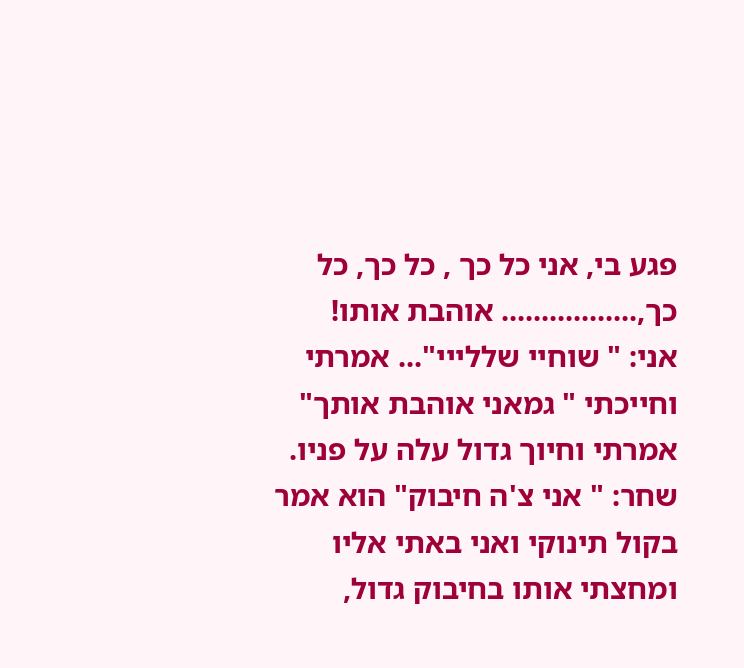פגע בי, אני כל כך , כל כך, כל כך,................. אוהבת אותו!
אני: " שוחיי שללייי"... אמרתי וחייכתי " גמאני אוהבת אותך" אמרתי וחיוך גדול עלה על פניו.
שחר: " אני צ'ה חיבוק" הוא אמר בקול תינוקי ואני באתי אליו ומחצתי אותו בחיבוק גדול,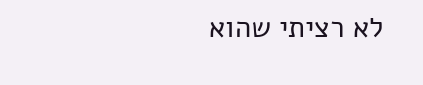לא רציתי שהוא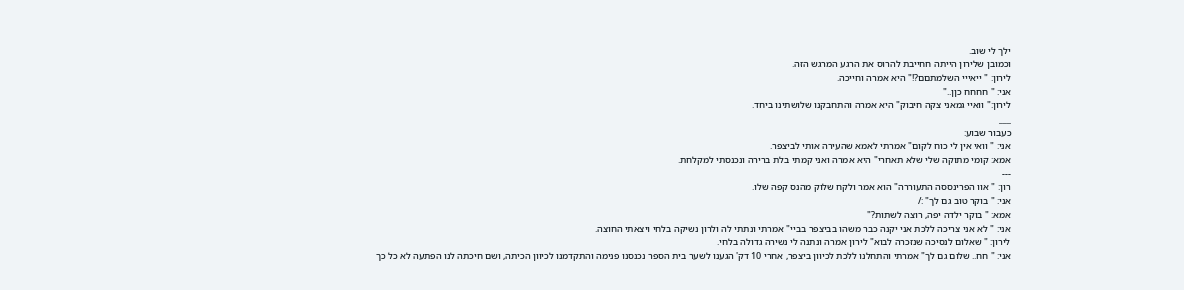ילך לי שוב.
וכמובן שלירון הייתה חחייבת להרוס את הרגע המרגש הזה.
לירון: " ייאייי השלמתםם?!" היא אמרה וחייכה.
אני: " חחחח כןן.."
לירון:" וואיי גמאני צקה חיבוק" היא אמרה והתחבקנו שלושתינו ביחד.
___
כעבור שבוע:
אני: " וואי אין לי כוח לקום" אמרתי לאמא שהעירה אותי לביצפר.
אמא: קומי מתוקה שלי שלא תאחרי" היא אמרה ואני קמתי בלת ברירה ונכנסתי למקלחת.
---
רון: " אוו הפרינססה התעוררה" הוא אמר ולקח שלוק מהנס קפה שלו.
אני: " בוקר טוב גם לך" :/
אמא: " בוקר ילדה יפה, רוצה לשתות?"
אני: " לא אני צריכה ללכת אני יקנה כבר משהו בביצפר בביי" אמרתי ונתתי לה ולרון נשיקה בלחי ויצאתי החוצה.
לירון: " שאלום לנסיכה שנזכרה לבוא" לירון אמרה ונתנה לי נשירה גדולה בלחי.
אני: " חח.. שלום גם לך" אמרתי והתחלנו ללכת לכיוון ביצפר, אחרי 10 דק' הגענו לשער בית הספר נכנסנו פנימה והתקדמנו לכיוון הכיתה, ושם חיכתה לנו הפתעה לא כל כך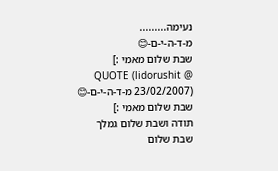נעימה.........
מ-ד-ה-י-ם-😊
שבת שלום מאמי :]
QUOTE (lidorushit @ 23/02/2007) מ-ד-ה-י-ם-😊
שבת שלום מאמי :]
תודה ושבת שלום גמלך
שבת שלום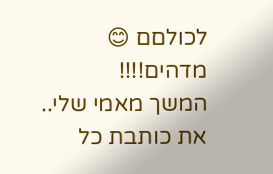לכולםם 😊
מדהים!!!!
המשך מאמי שלי..
את כותבת כל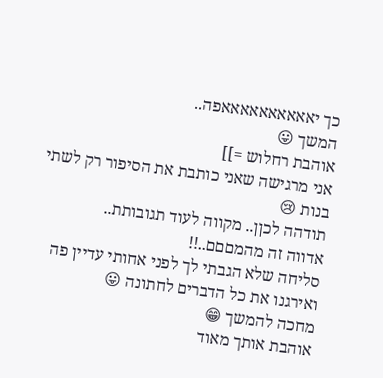כך יאאאאאאאאאאפה..
המשך 😛
אוהבת רחלוש =]]
אני מרגישה שאני כותבת את הסיפור רק לשתי בנות 😢
תודהה לכןן.. מקווה לעוד תגובותת..
אדווה זה מהמםםם..!!
סליחה שלא הגבתי לך לפני אחותי עדיין פה ואירגנו את כל הדברים לחתונה 😛
מחכה להמשך 😁
אוהבת אותך מאוד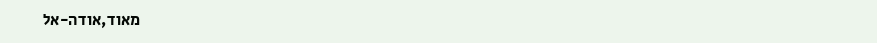מאוד,אודה-אל